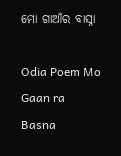ମୋ ଗାଆଁର ବାସ୍ନା

Odia Poem Mo Gaan ra Basna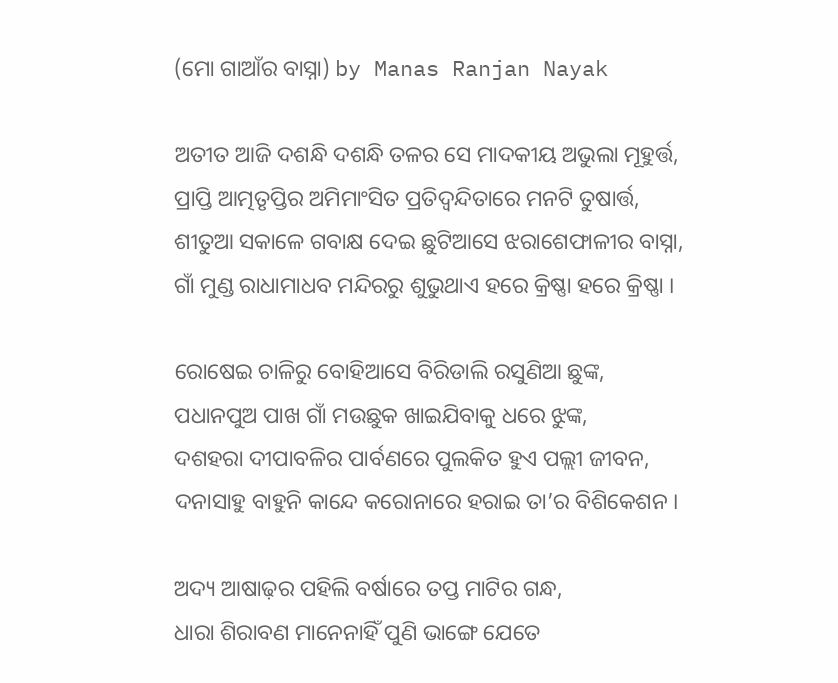(ମୋ ଗାଆଁର ବାସ୍ନା) by Manas Ranjan Nayak

ଅତୀତ ଆଜି ଦଶନ୍ଧି ଦଶନ୍ଧି ତଳର ସେ ମାଦକୀୟ ଅଭୁଲା ମୂହୁର୍ତ୍ତ,
ପ୍ରାପ୍ତି ଆତ୍ମତୃପ୍ତିର ଅମିମାଂସିତ ପ୍ରତିଦ୍ୱନ୍ଦିତାରେ ମନଟି ତୁଷାର୍ତ୍ତ,
ଶୀତୁଆ ସକାଳେ ଗବାକ୍ଷ ଦେଇ ଛୁଟିଆସେ ଝରାଶେଫାଳୀର ବାସ୍ନା,
ଗାଁ ମୁଣ୍ଡ ରାଧାମାଧବ ମନ୍ଦିରରୁ ଶୁଭୁଥାଏ ହରେ କ୍ରିଷ୍ଣା ହରେ କ୍ରିଷ୍ଣା ।

ରୋଷେଇ ଚାଳିରୁ ବୋହିଆସେ ବିରିଡାଲି ରସୁଣିଆ ଛୁଙ୍କ,
ପଧାନପୁଅ ପାଖ ଗାଁ ମଉଛୁକ ଖାଇଯିବାକୁ ଧରେ ଝୁଙ୍କ,
ଦଶହରା ଦୀପାବଳିର ପାର୍ବଣରେ ପୁଲକିତ ହୁଏ ପଲ୍ଲୀ ଜୀବନ,
ଦନାସାହୁ ବାହୁନି କାନ୍ଦେ କରୋନାରେ ହରାଇ ତା’ର ବିଶିକେଶନ ।

ଅଦ୍ୟ ଆଷାଢ଼ର ପହିଲି ବର୍ଷାରେ ତପ୍ତ ମାଟିର ଗନ୍ଧ,
ଧାରା ଶିରାବଣ ମାନେନାହିଁ ପୁଣି ଭାଙ୍ଗେ ଯେତେ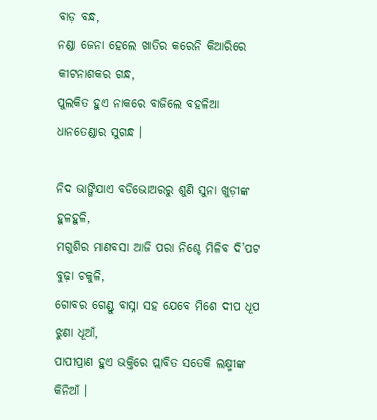ବାଡ଼ ବନ୍ଧ,
ନଣ୍ଡା ଜେନା ହେଲେ ଖାତିର କରେନି କିଆରିରେ କୀଟନାଶକର ଗନ୍ଧ,
ପୁଲକିତ ହୁଏ ନାକରେ ବାଜିଲେ ବହଳିଆ ଧାନତେଣ୍ଡାର ସୁଗନ୍ଧ ।

ନିଦ ଭାଙ୍ଗିଯାଏ ବଡିଭୋଅରରୁ ଶୁଣି ସୁନା ଖୁଡ଼ୀଙ୍କ ହୁଳହୁଳି,
ମଗୁଶିର ମାଣବସା ଆଜି ପରା ନିଶ୍ଚେ ମିଳିବ ଦି’ପଟ ବୁଢ଼ା ଚକୁଳି,
ଗୋବର ଗେଣ୍ଡୁ ବାସ୍ନା ସହ ଯେବେ ମିଶେ ଦୀପ ଧୂପ ଝୁଣା ଧୂଆଁ,
ପାପୀପ୍ରାଣ ହୁଏ ଭକ୍ତିରେ ପ୍ଲାବିତ ସତେକି ଲକ୍ଷ୍ମୀଙ୍କ କିନିଆଁ ।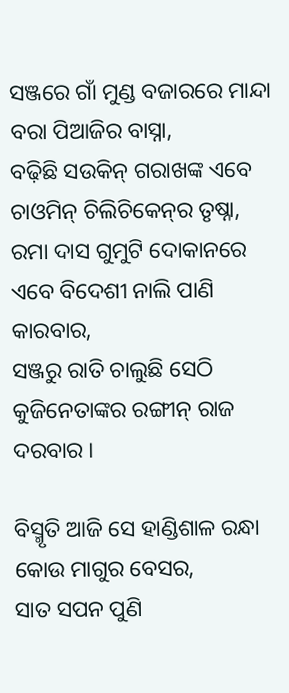ସଞ୍ଜରେ ଗାଁ ମୁଣ୍ଡ ବଜାରରେ ମାନ୍ଦା ବରା ପିଆଜିର ବାସ୍ନା,
ବଢ଼ିଛି ସଉକିନ୍ ଗରାଖଙ୍କ ଏବେ ଚାଓମିନ୍ ଚିଲିଚିକେନ୍‌ର ତୃଷ୍ନା,
ରମା ଦାସ ଗୁମୁଟି ଦୋକାନରେ ଏବେ ବିଦେଶୀ ନାଲି ପାଣି କାରବାର,
ସଞ୍ଜରୁ ରାତି ଚାଲୁଛି ସେଠି କୁଜିନେତାଙ୍କର ରଙ୍ଗୀନ୍ ରାଜ ଦରବାର ।

ବିସ୍ମୃତି ଆଜି ସେ ହାଣ୍ଡିଶାଳ ରନ୍ଧା କୋଉ ମାଗୁର ବେସର,
ସାତ ସପନ ପୁଣି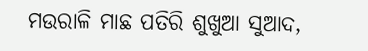ମଉରାଳି ମାଛ ପତିରି ଶୁଖୁଆ ସୁଆଦ,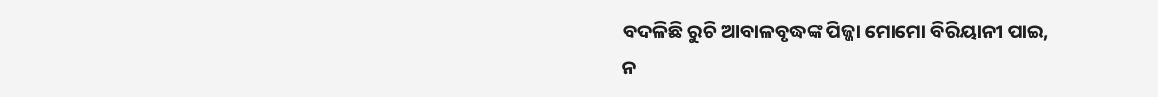ବଦଳିଛି ରୁଚି ଆବାଳବୃଦ୍ଧଙ୍କ ପିଜ୍ଜା ମୋମୋ ବିରିୟାନୀ ପାଇ,
ନ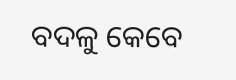ବଦଳୁ କେବେ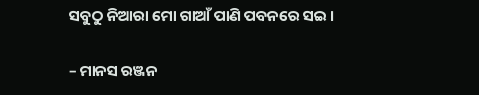ସବୁଠୁ ନିଆରା ମୋ ଗାଆଁ ପାଣି ପବନରେ ସଇ ।

– ମାନସ ରଞ୍ଜନ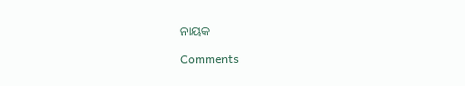ନାୟକ

Comments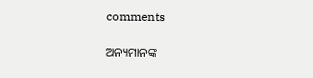comments

ଅନ୍ୟମାନଙ୍କ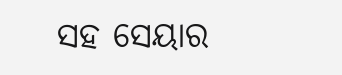ସହ ସେୟାର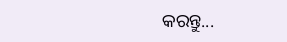କରନ୍ତୁ...